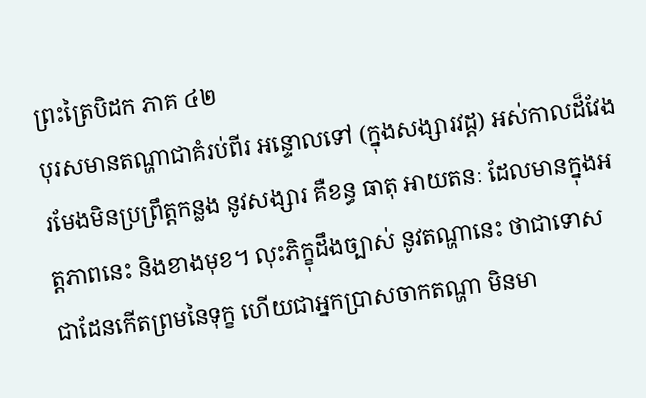ព្រះត្រៃបិដក ភាគ ៤២
បុរសមានតណ្ហាជាគំរប់ពីរ អន្ទោលទៅ (ក្នុងសង្សារវដ្ត) អស់កាលដ៏វែង រមែងមិនប្រព្រឹត្តកន្លង នូវសង្សារ គឺខន្ធ ធាតុ អាយតនៈ ដែលមានក្នុងអត្តភាពនេះ និងខាងមុខ។ លុះភិក្ខុដឹងច្បាស់ នូវតណ្ហានេះ ថាជាទោស ជាដែនកើតព្រមនៃទុក្ខ ហើយជាអ្នកប្រាសចាកតណ្ហា មិនមា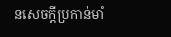នសេចក្តីប្រកាន់មាំ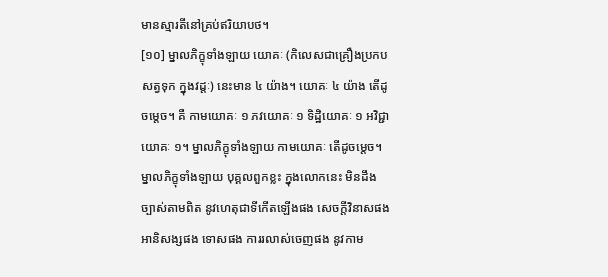មានស្មារតីនៅគ្រប់ឥរិយាបថ។
[១០] ម្នាលភិក្ខុទាំងឡាយ យោគៈ (កិលេសជាគ្រឿងប្រកបសត្វទុក ក្នុងវដ្តៈ) នេះមាន ៤ យ៉ាង។ យោគៈ ៤ យ៉ាង តើដូចម្តេច។ គឺ កាមយោគៈ ១ ភវយោគៈ ១ ទិដ្ឋិយោគៈ ១ អវិជ្ជាយោគៈ ១។ ម្នាលភិក្ខុទាំងឡាយ កាមយោគៈ តើដូចម្តេច។ ម្នាលភិក្ខុទាំងឡាយ បុគ្គលពួកខ្លះ ក្នុងលោកនេះ មិនដឹងច្បាស់តាមពិត នូវហេតុជាទីកើតឡើងផង សេចក្តីវិនាសផង អានិសង្សផង ទោសផង ការរលាស់ចេញផង នូវកាម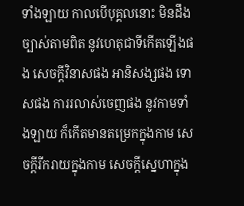ទាំងឡាយ កាលបើបុគ្គលនោះ មិនដឹងច្បាស់តាមពិត នូវហេតុជាទីកើតឡើងផង សេចក្តីវិនាសផង អានិសង្សផង ទោសផង ការរលាស់ចេញផង នូវកាមទាំងឡាយ ក៏កើតមានតម្រេកក្នុងកាម សេចក្តីរីករាយក្នុងកាម សេចក្តីសេ្នហាក្នុង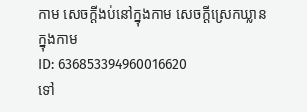កាម សេចក្តីងប់នៅក្នុងកាម សេចក្តីស្រេកឃ្លានក្នុងកាម
ID: 636853394960016620
ទៅ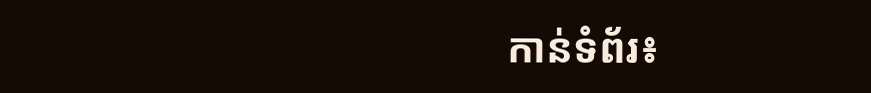កាន់ទំព័រ៖